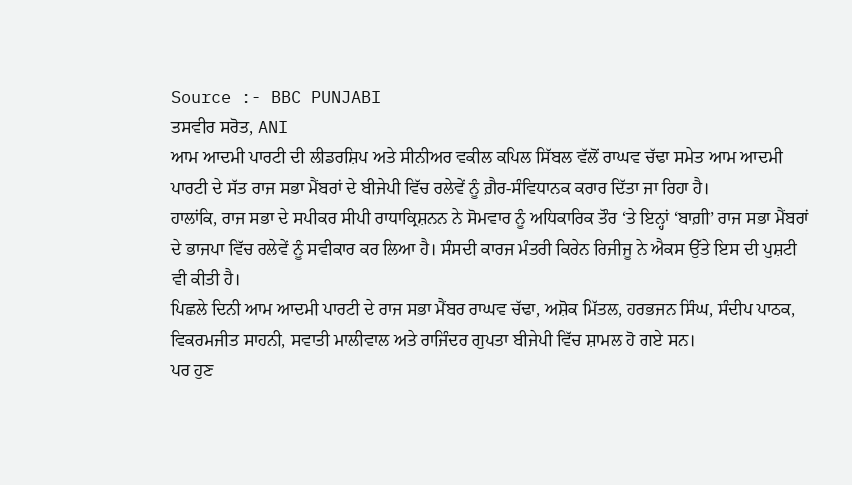Source :- BBC PUNJABI
ਤਸਵੀਰ ਸਰੋਤ, ANI
ਆਮ ਆਦਮੀ ਪਾਰਟੀ ਦੀ ਲੀਡਰਸ਼ਿਪ ਅਤੇ ਸੀਨੀਅਰ ਵਕੀਲ ਕਪਿਲ ਸਿੱਬਲ ਵੱਲੋਂ ਰਾਘਵ ਚੱਢਾ ਸਮੇਤ ਆਮ ਆਦਮੀ ਪਾਰਟੀ ਦੇ ਸੱਤ ਰਾਜ ਸਭਾ ਮੈਂਬਰਾਂ ਦੇ ਬੀਜੇਪੀ ਵਿੱਚ ਰਲੇਵੇਂ ਨੂੰ ਗ਼ੈਰ-ਸੰਵਿਧਾਨਕ ਕਰਾਰ ਦਿੱਤਾ ਜਾ ਰਿਹਾ ਹੈ।
ਹਾਲਾਂਕਿ, ਰਾਜ ਸਭਾ ਦੇ ਸਪੀਕਰ ਸੀਪੀ ਰਾਧਾਕ੍ਰਿਸ਼ਨਨ ਨੇ ਸੋਮਵਾਰ ਨੂੰ ਅਧਿਕਾਰਿਕ ਤੌਰ ‘ਤੇ ਇਨ੍ਹਾਂ ‘ਬਾਗ਼ੀ’ ਰਾਜ ਸਭਾ ਮੈਂਬਰਾਂ ਦੇ ਭਾਜਪਾ ਵਿੱਚ ਰਲੇਵੇਂ ਨੂੰ ਸਵੀਕਾਰ ਕਰ ਲਿਆ ਹੈ। ਸੰਸਦੀ ਕਾਰਜ ਮੰਤਰੀ ਕਿਰੇਨ ਰਿਜੀਜੂ ਨੇ ਐਕਸ ਉੱਤੇ ਇਸ ਦੀ ਪੁਸ਼ਟੀ ਵੀ ਕੀਤੀ ਹੈ।
ਪਿਛਲੇ ਦਿਨੀ ਆਮ ਆਦਮੀ ਪਾਰਟੀ ਦੇ ਰਾਜ ਸਭਾ ਮੈਂਬਰ ਰਾਘਵ ਚੱਢਾ, ਅਸ਼ੋਕ ਮਿੱਤਲ, ਹਰਭਜਨ ਸਿੰਘ, ਸੰਦੀਪ ਪਾਠਕ, ਵਿਕਰਮਜੀਤ ਸਾਹਨੀ, ਸਵਾਤੀ ਮਾਲੀਵਾਲ ਅਤੇ ਰਾਜਿੰਦਰ ਗੁਪਤਾ ਬੀਜੇਪੀ ਵਿੱਚ ਸ਼ਾਮਲ ਹੋ ਗਏ ਸਨ।
ਪਰ ਹੁਣ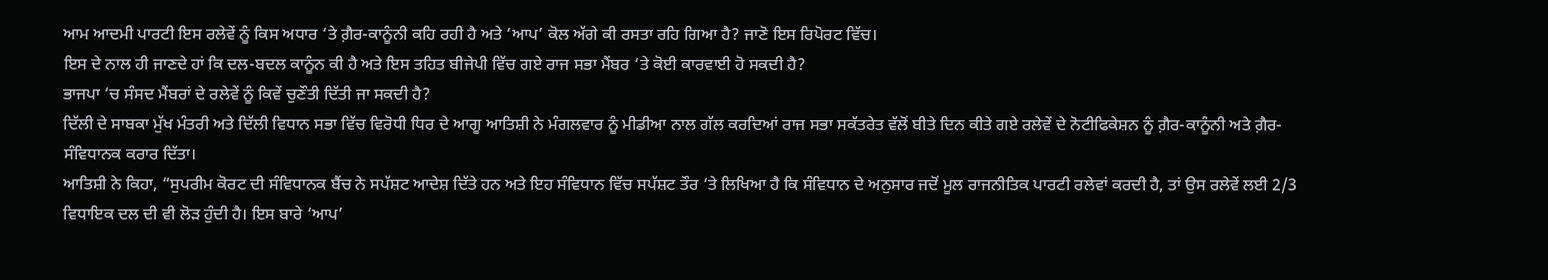ਆਮ ਆਦਮੀ ਪਾਰਟੀ ਇਸ ਰਲੇਵੇਂ ਨੂੰ ਕਿਸ ਅਧਾਰ ‘ਤੇ ਗ਼ੈਰ-ਕਾਨੂੰਨੀ ਕਹਿ ਰਹੀ ਹੈ ਅਤੇ ‘ਆਪ’ ਕੋਲ ਅੱਗੇ ਕੀ ਰਸਤਾ ਰਹਿ ਗਿਆ ਹੈ? ਜਾਣੋ ਇਸ ਰਿਪੋਰਟ ਵਿੱਚ।
ਇਸ ਦੇ ਨਾਲ ਹੀ ਜਾਣਦੇ ਹਾਂ ਕਿ ਦਲ-ਬਦਲ ਕਾਨੂੰਨ ਕੀ ਹੈ ਅਤੇ ਇਸ ਤਹਿਤ ਬੀਜੇਪੀ ਵਿੱਚ ਗਏ ਰਾਜ ਸਭਾ ਮੈਂਬਰ ‘ਤੇ ਕੋਈ ਕਾਰਵਾਈ ਹੋ ਸਕਦੀ ਹੈ?
ਭਾਜਪਾ ‘ਚ ਸੰਸਦ ਮੈਂਬਰਾਂ ਦੇ ਰਲੇਵੇਂ ਨੂੰ ਕਿਵੇਂ ਚੁਣੌਤੀ ਦਿੱਤੀ ਜਾ ਸਕਦੀ ਹੈ?
ਦਿੱਲੀ ਦੇ ਸਾਬਕਾ ਮੁੱਖ ਮੰਤਰੀ ਅਤੇ ਦਿੱਲੀ ਵਿਧਾਨ ਸਭਾ ਵਿੱਚ ਵਿਰੋਧੀ ਧਿਰ ਦੇ ਆਗੂ ਆਤਿਸ਼ੀ ਨੇ ਮੰਗਲਵਾਰ ਨੂੰ ਮੀਡੀਆ ਨਾਲ ਗੱਲ ਕਰਦਿਆਂ ਰਾਜ ਸਭਾ ਸਕੱਤਰੇਤ ਵੱਲੋਂ ਬੀਤੇ ਦਿਨ ਕੀਤੇ ਗਏ ਰਲੇਵੇਂ ਦੇ ਨੋਟੀਫਿਕੇਸ਼ਨ ਨੂੰ ਗ਼ੈਰ-ਕਾਨੂੰਨੀ ਅਤੇ ਗ਼ੈਰ-ਸੰਵਿਧਾਨਕ ਕਰਾਰ ਦਿੱਤਾ।
ਆਤਿਸ਼ੀ ਨੇ ਕਿਹਾ, “ਸੁਪਰੀਮ ਕੋਰਟ ਦੀ ਸੰਵਿਧਾਨਕ ਬੈਂਚ ਨੇ ਸਪੱਸ਼ਟ ਆਦੇਸ਼ ਦਿੱਤੇ ਹਨ ਅਤੇ ਇਹ ਸੰਵਿਧਾਨ ਵਿੱਚ ਸਪੱਸ਼ਟ ਤੌਰ ‘ਤੇ ਲਿਖਿਆ ਹੈ ਕਿ ਸੰਵਿਧਾਨ ਦੇ ਅਨੁਸਾਰ ਜਦੋਂ ਮੂਲ ਰਾਜਨੀਤਿਕ ਪਾਰਟੀ ਰਲੇਵਾਂ ਕਰਦੀ ਹੈ, ਤਾਂ ਉਸ ਰਲੇਵੇਂ ਲਈ 2/3 ਵਿਧਾਇਕ ਦਲ ਦੀ ਵੀ ਲੋੜ ਹੁੰਦੀ ਹੈ। ਇਸ ਬਾਰੇ ‘ਆਪ’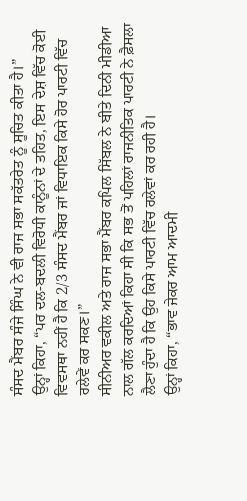ਸੰਸਦ ਮੈਂਬਰ ਸੰਜੇ ਸਿੰਘ ਨੇ ਵੀ ਰਾਜ ਸਭਾ ਸਕੱਤਰੇਤ ਨੂੰ ਸੂਚਿਤ ਕੀਤਾ ਹੈ।”
ਉਨ੍ਹਾਂ ਕਿਹਾ, “ਪਰ ਦਲ-ਬਦਲੀ ਵਿਰੋਧੀ ਕਾਨੂੰਨਾਂ ਦੇ ਤਹਿਤ, ਇਸ ਦੇਸ਼ ਵਿੱਚ ਕੋਈ ਵਿਵਸਥਾ ਨਹੀਂ ਹੈ ਕਿ 2/3 ਸੰਸਦ ਮੈਂਬਰ ਜਾਂ ਵਿਧਾਇਕ ਕਿਸੇ ਹੋਰ ਪਾਰਟੀ ਵਿੱਚ ਰਲੇਵੇਂ ਕਰ ਸਕਣ।”
ਸੀਨੀਅਰ ਵਕੀਲ ਅਤੇ ਰਾਜ ਸਭਾ ਮੈਂਬਰ ਕਪਿਲ ਸਿੱਬਲ ਨੇ ਬੀਤੇ ਦਿਨੀ ਮੀਡੀਆ ਨਾਲ ਗੱਲ ਕਰਦਿਆਂ ਕਿਹਾ ਸੀ ਕਿ ਸਭ ਤੋਂ ਪਹਿਲਾਂ ਰਾਜਨੀਤਿਕ ਪਾਰਟੀ ਨੇ ਫ਼ੈਸਲਾ ਲੈਣਾ ਹੁੰਦਾ ਹੈ ਕਿ ਉਹ ਕਿਸੇ ਪਾਰਟੀ ਵਿੱਚ ਰਲੇਵਾਂ ਕਰ ਰਹੀ ਹੈ।
ਉਨ੍ਹਾਂ ਕਿਹਾ, “ਭਾਵ ਜੇਕਰ ਆਮ ਆਦਮੀ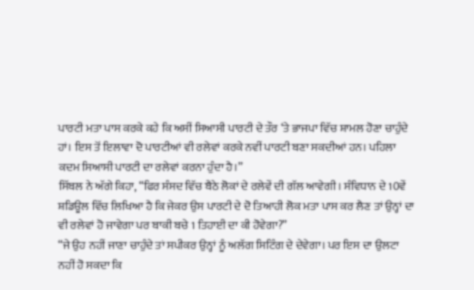ਪਾਰਟੀ ਮਤਾ ਪਾਸ ਕਰਕੇ ਕਹੇ ਕਿ ਅਸੀਂ ਸਿਆਸੀ ਪਾਰਟੀ ਦੇ ਤੌਰ ‘ਤੇ ਭਾਜਪਾ ਵਿੱਚ ਸ਼ਾਮਲ ਹੋਣਾ ਚਾਹੁੰਦੇ ਹਾਂ। ਇਸ ਤੋਂ ਇਲਾਵਾ ਦੋ ਪਾਰਟੀਆਂ ਵੀ ਰਲੇਵਾਂ ਕਰਕੇ ਨਵੀਂ ਪਾਰਟੀ ਬਣਾ ਸਕਦੀਆਂ ਹਨ। ਪਹਿਲਾ ਕਦਮ ਸਿਆਸੀ ਪਾਰਟੀ ਦਾ ਰਲੇਵਾਂ ਕਰਨਾ ਹੁੰਦਾ ਹੈ।”
ਸਿੱਬਲ ਨੇ ਅੱਗੇ ਕਿਹਾ, “ਫਿਰ ਸੰਸਦ ਵਿੱਚ ਬੈਠੇ ਲੋਕਾਂ ਦੇ ਰਲੇਵੇਂ ਦੀ ਗੱਲ ਆਵੇਗੀ। ਸੰਵਿਧਾਨ ਦੇ 10ਵੇਂ ਸ਼ਡਿਊਲ ਵਿੱਚ ਲਿਖਿਆ ਹੈ ਕਿ ਜੇਕਰ ਉਸ ਪਾਰਟੀ ਦੇ ਦੋ ਤਿਆਹੀ ਲੋਕ ਮਤਾ ਪਾਸ ਕਰ ਲੈਣ ਤਾਂ ਉਨ੍ਹਾਂ ਦਾ ਵੀ ਰਲੇਵਾਂ ਹੋ ਜਾਵੇਗਾ ਪਰ ਬਾਕੀ ਬਚੇ 1 ਤਿਹਾਈ ਦਾ ਕੀ ਹੋਵੇਗਾ?”
“ਜੇ ਉਹ ਨਹੀਂ ਜਾਣਾ ਚਾਹੁੰਦੇ ਤਾਂ ਸਪੀਕਰ ਉਨ੍ਹਾਂ ਨੂੰ ਅਲੱਗ ਸਿਟਿੰਗ ਦੇ ਦੇਵੇਗਾ। ਪਰ ਇਸ ਦਾ ਉਲਟਾ ਨਹੀਂ ਹੋ ਸਕਦਾ ਕਿ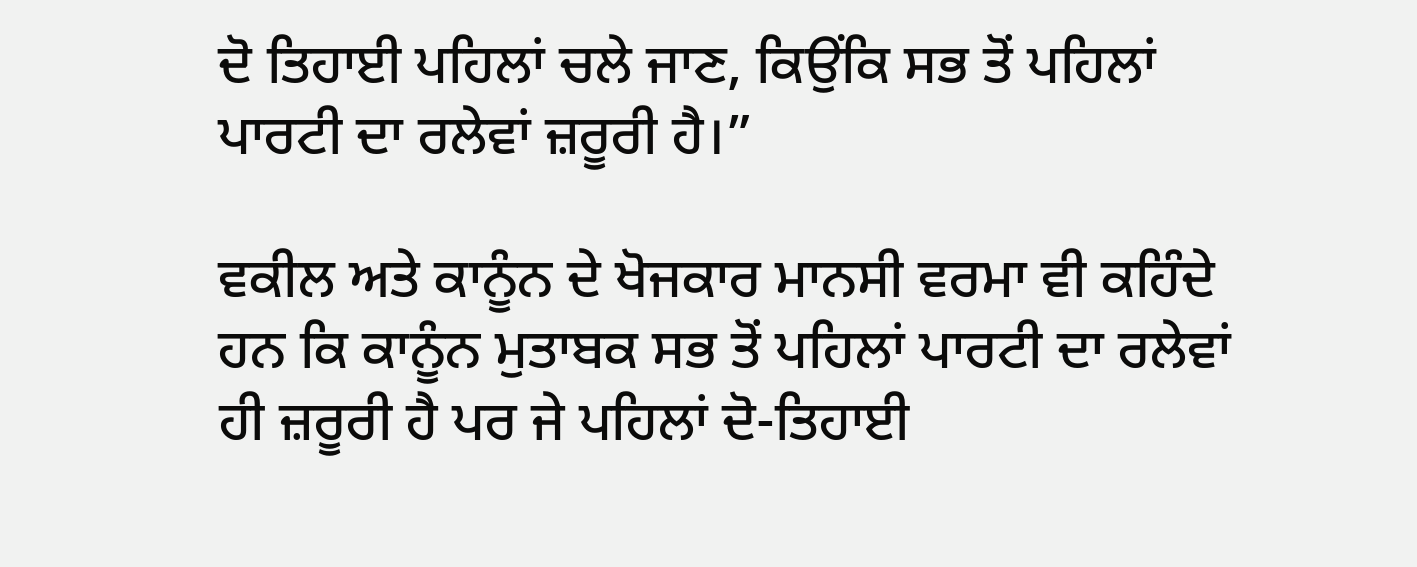ਦੋ ਤਿਹਾਈ ਪਹਿਲਾਂ ਚਲੇ ਜਾਣ, ਕਿਉਂਕਿ ਸਭ ਤੋਂ ਪਹਿਲਾਂ ਪਾਰਟੀ ਦਾ ਰਲੇਵਾਂ ਜ਼ਰੂਰੀ ਹੈ।”

ਵਕੀਲ ਅਤੇ ਕਾਨੂੰਨ ਦੇ ਖੋਜਕਾਰ ਮਾਨਸੀ ਵਰਮਾ ਵੀ ਕਹਿੰਦੇ ਹਨ ਕਿ ਕਾਨੂੰਨ ਮੁਤਾਬਕ ਸਭ ਤੋਂ ਪਹਿਲਾਂ ਪਾਰਟੀ ਦਾ ਰਲੇਵਾਂ ਹੀ ਜ਼ਰੂਰੀ ਹੈ ਪਰ ਜੇ ਪਹਿਲਾਂ ਦੋ-ਤਿਹਾਈ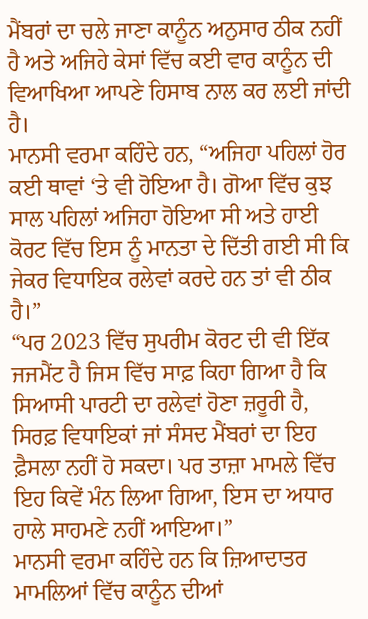ਮੈਂਬਰਾਂ ਦਾ ਚਲੇ ਜਾਣਾ ਕਾਨੂੰਨ ਅਨੁਸਾਰ ਠੀਕ ਨਹੀਂ ਹੈ ਅਤੇ ਅਜਿਹੇ ਕੇਸਾਂ ਵਿੱਚ ਕਈ ਵਾਰ ਕਾਨੂੰਨ ਦੀ ਵਿਆਖਿਆ ਆਪਣੇ ਹਿਸਾਬ ਨਾਲ ਕਰ ਲਈ ਜਾਂਦੀ ਹੈ।
ਮਾਨਸੀ ਵਰਮਾ ਕਹਿੰਦੇ ਹਨ, “ਅਜਿਹਾ ਪਹਿਲਾਂ ਹੋਰ ਕਈ ਥਾਵਾਂ ‘ਤੇ ਵੀ ਹੋਇਆ ਹੈ। ਗੋਆ ਵਿੱਚ ਕੁਝ ਸਾਲ ਪਹਿਲਾਂ ਅਜਿਹਾ ਹੋਇਆ ਸੀ ਅਤੇ ਹਾਈ ਕੋਰਟ ਵਿੱਚ ਇਸ ਨੂੰ ਮਾਨਤਾ ਦੇ ਦਿੱਤੀ ਗਈ ਸੀ ਕਿ ਜੇਕਰ ਵਿਧਾਇਕ ਰਲੇਵਾਂ ਕਰਦੇ ਹਨ ਤਾਂ ਵੀ ਠੀਕ ਹੈ।”
“ਪਰ 2023 ਵਿੱਚ ਸੁਪਰੀਮ ਕੋਰਟ ਦੀ ਵੀ ਇੱਕ ਜਜਮੈਂਟ ਹੈ ਜਿਸ ਵਿੱਚ ਸਾਫ਼ ਕਿਹਾ ਗਿਆ ਹੈ ਕਿ ਸਿਆਸੀ ਪਾਰਟੀ ਦਾ ਰਲੇਵਾਂ ਹੋਣਾ ਜ਼ਰੂਰੀ ਹੈ, ਸਿਰਫ਼ ਵਿਧਾਇਕਾਂ ਜਾਂ ਸੰਸਦ ਮੈਂਬਰਾਂ ਦਾ ਇਹ ਫ਼ੈਸਲਾ ਨਹੀਂ ਹੋ ਸਕਦਾ। ਪਰ ਤਾਜ਼ਾ ਮਾਮਲੇ ਵਿੱਚ ਇਹ ਕਿਵੇਂ ਮੰਨ ਲਿਆ ਗਿਆ, ਇਸ ਦਾ ਅਧਾਰ ਹਾਲੇ ਸਾਹਮਣੇ ਨਹੀਂ ਆਇਆ।”
ਮਾਨਸੀ ਵਰਮਾ ਕਹਿੰਦੇ ਹਨ ਕਿ ਜ਼ਿਆਦਾਤਰ ਮਾਮਲਿਆਂ ਵਿੱਚ ਕਾਨੂੰਨ ਦੀਆਂ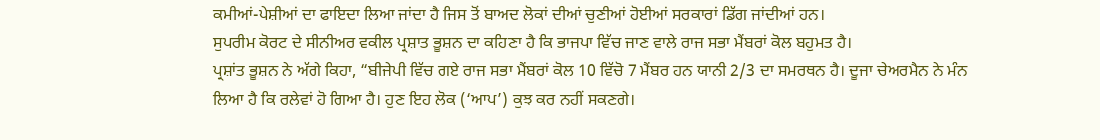ਕਮੀਆਂ-ਪੇਸ਼ੀਆਂ ਦਾ ਫਾਇਦਾ ਲਿਆ ਜਾਂਦਾ ਹੈ ਜਿਸ ਤੋਂ ਬਾਅਦ ਲੋਕਾਂ ਦੀਆਂ ਚੁਣੀਆਂ ਹੋਈਆਂ ਸਰਕਾਰਾਂ ਡਿੱਗ ਜਾਂਦੀਆਂ ਹਨ।
ਸੁਪਰੀਮ ਕੋਰਟ ਦੇ ਸੀਨੀਅਰ ਵਕੀਲ ਪ੍ਰਸ਼ਾਤ ਭੂਸ਼ਨ ਦਾ ਕਹਿਣਾ ਹੈ ਕਿ ਭਾਜਪਾ ਵਿੱਚ ਜਾਣ ਵਾਲੇ ਰਾਜ ਸਭਾ ਮੈਂਬਰਾਂ ਕੋਲ ਬਹੁਮਤ ਹੈ।
ਪ੍ਰਸ਼ਾਂਤ ਭੂਸ਼ਨ ਨੇ ਅੱਗੇ ਕਿਹਾ, “ਬੀਜੇਪੀ ਵਿੱਚ ਗਏ ਰਾਜ ਸਭਾ ਮੈਂਬਰਾਂ ਕੋਲ 10 ਵਿੱਚੋ 7 ਮੈਂਬਰ ਹਨ ਯਾਨੀ 2/3 ਦਾ ਸਮਰਥਨ ਹੈ। ਦੂਜਾ ਚੇਅਰਮੈਨ ਨੇ ਮੰਨ ਲਿਆ ਹੈ ਕਿ ਰਲੇਵਾਂ ਹੋ ਗਿਆ ਹੈ। ਹੁਣ ਇਹ ਲੋਕ (‘ਆਪ’) ਕੁਝ ਕਰ ਨਹੀਂ ਸਕਣਗੇ।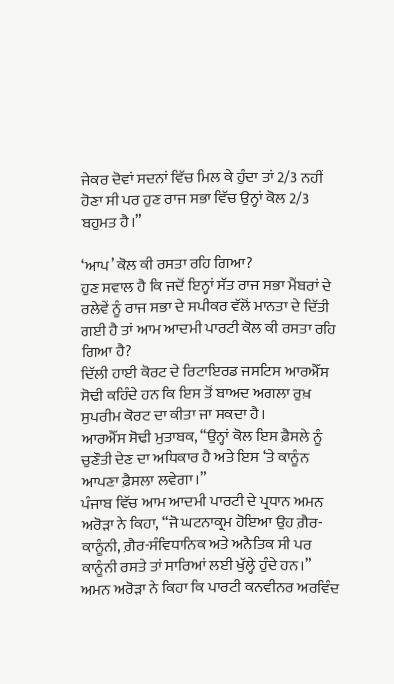ਜੇਕਰ ਦੋਵਾਂ ਸਦਨਾਂ ਵਿੱਚ ਮਿਲ ਕੇ ਹੁੰਦਾ ਤਾਂ 2/3 ਨਹੀਂ ਹੋਣਾ ਸੀ ਪਰ ਹੁਣ ਰਾਜ ਸਭਾ ਵਿੱਚ ਉਨ੍ਹਾਂ ਕੋਲ 2/3 ਬਹੁਮਤ ਹੈ।”

‘ਆਪ’ ਕੋਲ ਕੀ ਰਸਤਾ ਰਹਿ ਗਿਆ?
ਹੁਣ ਸਵਾਲ ਹੈ ਕਿ ਜਦੋਂ ਇਨ੍ਹਾਂ ਸੱਤ ਰਾਜ ਸਭਾ ਮੈਂਬਰਾਂ ਦੇ ਰਲੇਵੇਂ ਨੂੰ ਰਾਜ ਸਭਾ ਦੇ ਸਪੀਕਰ ਵੱਲੋਂ ਮਾਨਤਾ ਦੇ ਦਿੱਤੀ ਗਈ ਹੈ ਤਾਂ ਆਮ ਆਦਮੀ ਪਾਰਟੀ ਕੋਲ ਕੀ ਰਸਤਾ ਰਹਿ ਗਿਆ ਹੈ?
ਦਿੱਲੀ ਹਾਈ ਕੋਰਟ ਦੇ ਰਿਟਾਇਰਡ ਜਸਟਿਸ ਆਰਐੱਸ ਸੋਢੀ ਕਹਿੰਦੇ ਹਨ ਕਿ ਇਸ ਤੋਂ ਬਾਅਦ ਅਗਲਾ ਰੁਖ਼ ਸੁਪਰੀਮ ਕੋਰਟ ਦਾ ਕੀਤਾ ਜਾ ਸਕਦਾ ਹੈ।
ਆਰਐੱਸ ਸੋਢੀ ਮੁਤਾਬਕ, “ਉਨ੍ਹਾਂ ਕੋਲ ਇਸ ਫ਼ੈਸਲੇ ਨੂੰ ਚੁਣੌਤੀ ਦੇਣ ਦਾ ਅਧਿਕਾਰ ਹੈ ਅਤੇ ਇਸ ‘ਤੇ ਕਾਨੂੰਨ ਆਪਣਾ ਫ਼ੈਸਲਾ ਲਵੇਗਾ।”
ਪੰਜਾਬ ਵਿੱਚ ਆਮ ਆਦਮੀ ਪਾਰਟੀ ਦੇ ਪ੍ਰਧਾਨ ਅਮਨ ਅਰੋੜਾ ਨੇ ਕਿਹਾ, “ਜੋ ਘਟਨਾਕ੍ਰਮ ਹੋਇਆ ਉਹ ਗ਼ੈਰ-ਕਾਨੂੰਨੀ, ਗ਼ੈਰ-ਸੰਵਿਧਾਨਿਕ ਅਤੇ ਅਨੈਤਿਕ ਸੀ ਪਰ ਕਾਨੂੰਨੀ ਰਸਤੇ ਤਾਂ ਸਾਰਿਆਂ ਲਈ ਖੁੱਲ੍ਹੇ ਹੁੰਦੇ ਹਨ।”
ਅਮਨ ਅਰੋੜਾ ਨੇ ਕਿਹਾ ਕਿ ਪਾਰਟੀ ਕਨਵੀਨਰ ਅਰਵਿੰਦ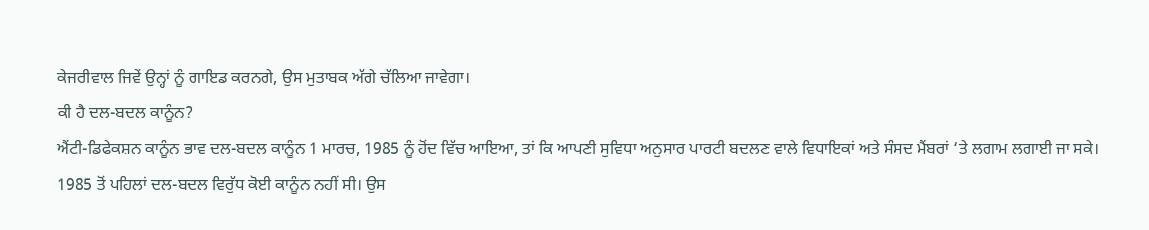ਕੇਜਰੀਵਾਲ ਜਿਵੇਂ ਉਨ੍ਹਾਂ ਨੂੰ ਗਾਇਡ ਕਰਨਗੇ, ਉਸ ਮੁਤਾਬਕ ਅੱਗੇ ਚੱਲਿਆ ਜਾਵੇਗਾ।
ਕੀ ਹੈ ਦਲ-ਬਦਲ ਕਾਨੂੰਨ?
ਐਂਟੀ-ਡਿਫੇਕਸ਼ਨ ਕਾਨੂੰਨ ਭਾਵ ਦਲ-ਬਦਲ ਕਾਨੂੰਨ 1 ਮਾਰਚ, 1985 ਨੂੰ ਹੋਂਦ ਵਿੱਚ ਆਇਆ, ਤਾਂ ਕਿ ਆਪਣੀ ਸੁਵਿਧਾ ਅਨੁਸਾਰ ਪਾਰਟੀ ਬਦਲਣ ਵਾਲੇ ਵਿਧਾਇਕਾਂ ਅਤੇ ਸੰਸਦ ਮੈਂਬਰਾਂ ‘ਤੇ ਲਗਾਮ ਲਗਾਈ ਜਾ ਸਕੇ।
1985 ਤੋਂ ਪਹਿਲਾਂ ਦਲ-ਬਦਲ ਵਿਰੁੱਧ ਕੋਈ ਕਾਨੂੰਨ ਨਹੀਂ ਸੀ। ਉਸ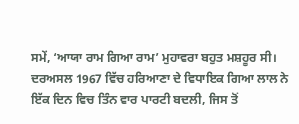ਸਮੇਂ, ‘ਆਯਾ ਰਾਮ ਗਿਆ ਰਾਮ’ ਮੁਹਾਵਰਾ ਬਹੁਤ ਮਸ਼ਹੂਰ ਸੀ।
ਦਰਅਸਲ 1967 ਵਿੱਚ ਹਰਿਆਣਾ ਦੇ ਵਿਧਾਇਕ ਗਿਆ ਲਾਲ ਨੇ ਇੱਕ ਦਿਨ ਵਿਚ ਤਿੰਨ ਵਾਰ ਪਾਰਟੀ ਬਦਲੀ, ਜਿਸ ਤੋਂ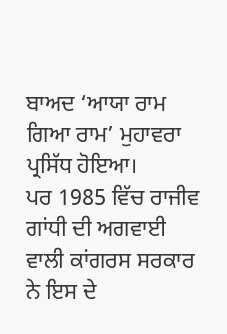ਬਾਅਦ ‘ਆਯਾ ਰਾਮ ਗਿਆ ਰਾਮ’ ਮੁਹਾਵਰਾ ਪ੍ਰਸਿੱਧ ਹੋਇਆ।
ਪਰ 1985 ਵਿੱਚ ਰਾਜੀਵ ਗਾਂਧੀ ਦੀ ਅਗਵਾਈ ਵਾਲੀ ਕਾਂਗਰਸ ਸਰਕਾਰ ਨੇ ਇਸ ਦੇ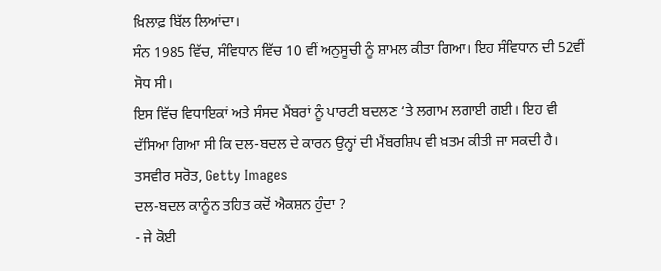ਖ਼ਿਲਾਫ਼ ਬਿੱਲ ਲਿਆਂਦਾ।
ਸੰਨ 1985 ਵਿੱਚ, ਸੰਵਿਧਾਨ ਵਿੱਚ 10 ਵੀਂ ਅਨੁਸੂਚੀ ਨੂੰ ਸ਼ਾਮਲ ਕੀਤਾ ਗਿਆ। ਇਹ ਸੰਵਿਧਾਨ ਦੀ 52ਵੀਂ ਸੋਧ ਸੀ।
ਇਸ ਵਿੱਚ ਵਿਧਾਇਕਾਂ ਅਤੇ ਸੰਸਦ ਮੈਂਬਰਾਂ ਨੂੰ ਪਾਰਟੀ ਬਦਲਣ ‘ਤੇ ਲਗਾਮ ਲਗਾਈ ਗਈ। ਇਹ ਵੀ ਦੱਸਿਆ ਗਿਆ ਸੀ ਕਿ ਦਲ-ਬਦਲ ਦੇ ਕਾਰਨ ਉਨ੍ਹਾਂ ਦੀ ਮੈਂਬਰਸ਼ਿਪ ਵੀ ਖ਼ਤਮ ਕੀਤੀ ਜਾ ਸਕਦੀ ਹੈ।
ਤਸਵੀਰ ਸਰੋਤ, Getty Images
ਦਲ-ਬਦਲ ਕਾਨੂੰਨ ਤਹਿਤ ਕਦੋਂ ਐਕਸ਼ਨ ਹੁੰਦਾ ?
- ਜੇ ਕੋਈ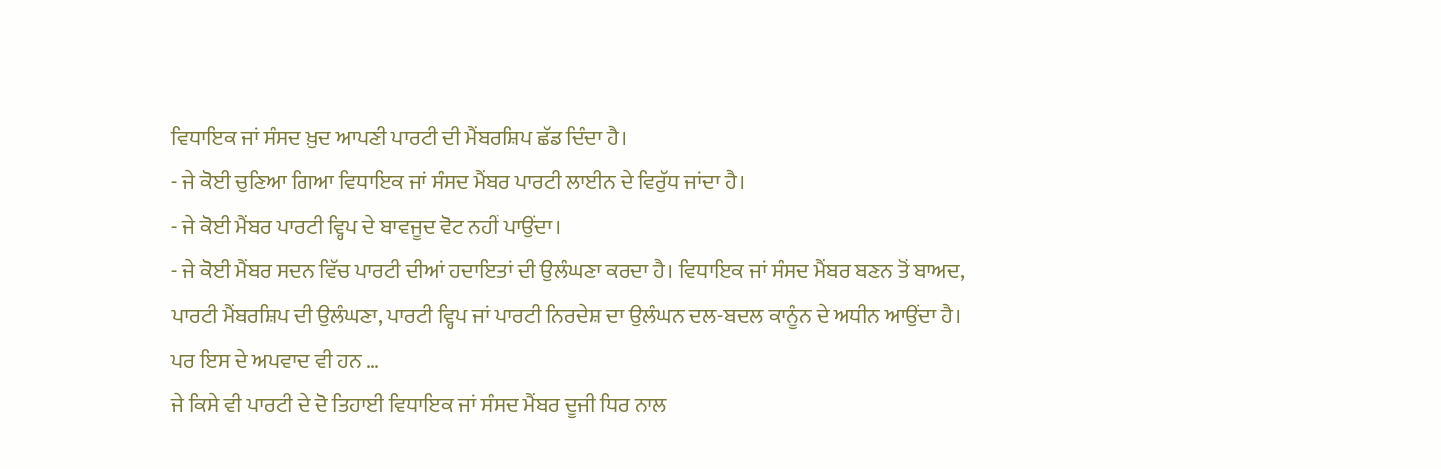ਵਿਧਾਇਕ ਜਾਂ ਸੰਸਦ ਖ਼ੁਦ ਆਪਣੀ ਪਾਰਟੀ ਦੀ ਮੈਂਬਰਸ਼ਿਪ ਛੱਡ ਦਿੰਦਾ ਹੈ।
- ਜੇ ਕੋਈ ਚੁਣਿਆ ਗਿਆ ਵਿਧਾਇਕ ਜਾਂ ਸੰਸਦ ਮੈਂਬਰ ਪਾਰਟੀ ਲਾਈਨ ਦੇ ਵਿਰੁੱਧ ਜਾਂਦਾ ਹੈ।
- ਜੇ ਕੋਈ ਮੈਂਬਰ ਪਾਰਟੀ ਵ੍ਹਿਪ ਦੇ ਬਾਵਜੂਦ ਵੋਟ ਨਹੀਂ ਪਾਉਂਦਾ।
- ਜੇ ਕੋਈ ਮੈਂਬਰ ਸਦਨ ਵਿੱਚ ਪਾਰਟੀ ਦੀਆਂ ਹਦਾਇਤਾਂ ਦੀ ਉਲੰਘਣਾ ਕਰਦਾ ਹੈ। ਵਿਧਾਇਕ ਜਾਂ ਸੰਸਦ ਮੈਂਬਰ ਬਣਨ ਤੋਂ ਬਾਅਦ, ਪਾਰਟੀ ਮੈਂਬਰਸ਼ਿਪ ਦੀ ਉਲੰਘਣਾ, ਪਾਰਟੀ ਵ੍ਹਿਪ ਜਾਂ ਪਾਰਟੀ ਨਿਰਦੇਸ਼ ਦਾ ਉਲੰਘਨ ਦਲ-ਬਦਲ ਕਾਨੂੰਨ ਦੇ ਅਧੀਨ ਆਉਂਦਾ ਹੈ।
ਪਰ ਇਸ ਦੇ ਅਪਵਾਦ ਵੀ ਹਨ …
ਜੇ ਕਿਸੇ ਵੀ ਪਾਰਟੀ ਦੇ ਦੋ ਤਿਹਾਈ ਵਿਧਾਇਕ ਜਾਂ ਸੰਸਦ ਮੈਂਬਰ ਦੂਜੀ ਧਿਰ ਨਾਲ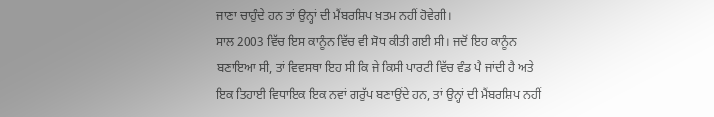ਜਾਣਾ ਚਾਹੁੰਦੇ ਹਨ ਤਾਂ ਉਨ੍ਹਾਂ ਦੀ ਮੈਂਬਰਸ਼ਿਪ ਖ਼ਤਮ ਨਹੀਂ ਹੋਵੇਗੀ।
ਸਾਲ 2003 ਵਿੱਚ ਇਸ ਕਾਨੂੰਨ ਵਿੱਚ ਵੀ ਸੋਧ ਕੀਤੀ ਗਈ ਸੀ। ਜਦੋਂ ਇਹ ਕਾਨੂੰਨ ਬਣਾਇਆ ਸੀ, ਤਾਂ ਵਿਵਸਥਾ ਇਹ ਸੀ ਕਿ ਜੇ ਕਿਸੀ ਪਾਰਟੀ ਵਿੱਚ ਵੰਡ ਪੈ ਜਾਂਦੀ ਹੈ ਅਤੇ ਇਕ ਤਿਹਾਈ ਵਿਧਾਇਕ ਇਕ ਨਵਾਂ ਗਰੁੱਪ ਬਣਾਉਂਦੇ ਹਨ, ਤਾਂ ਉਨ੍ਹਾਂ ਦੀ ਮੈਂਬਰਸ਼ਿਪ ਨਹੀਂ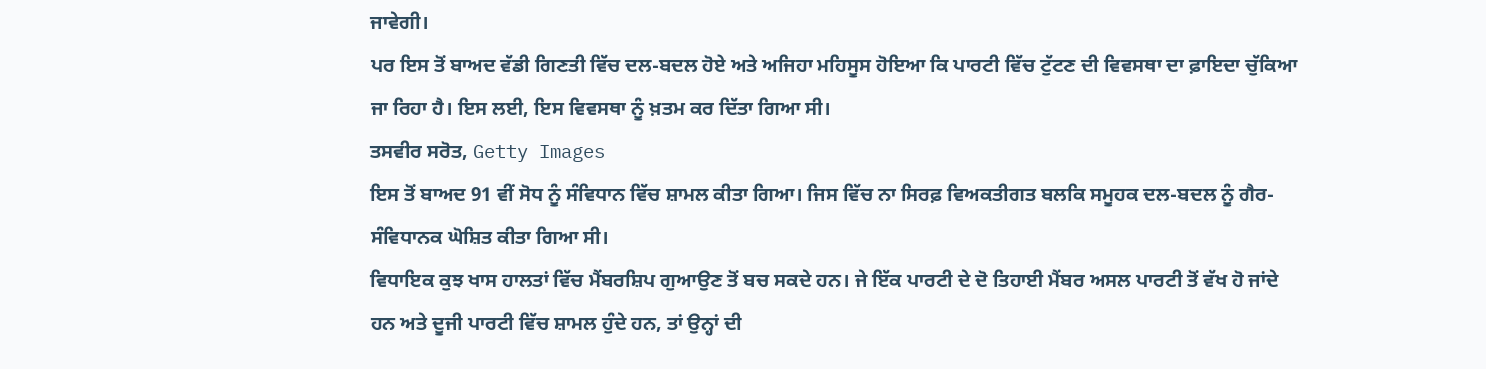ਜਾਵੇਗੀ।
ਪਰ ਇਸ ਤੋਂ ਬਾਅਦ ਵੱਡੀ ਗਿਣਤੀ ਵਿੱਚ ਦਲ-ਬਦਲ ਹੋਏ ਅਤੇ ਅਜਿਹਾ ਮਹਿਸੂਸ ਹੋਇਆ ਕਿ ਪਾਰਟੀ ਵਿੱਚ ਟੁੱਟਣ ਦੀ ਵਿਵਸਥਾ ਦਾ ਫ਼ਾਇਦਾ ਚੁੱਕਿਆ ਜਾ ਰਿਹਾ ਹੈ। ਇਸ ਲਈ, ਇਸ ਵਿਵਸਥਾ ਨੂੰ ਖ਼ਤਮ ਕਰ ਦਿੱਤਾ ਗਿਆ ਸੀ।
ਤਸਵੀਰ ਸਰੋਤ, Getty Images
ਇਸ ਤੋਂ ਬਾਅਦ 91 ਵੀਂ ਸੋਧ ਨੂੰ ਸੰਵਿਧਾਨ ਵਿੱਚ ਸ਼ਾਮਲ ਕੀਤਾ ਗਿਆ। ਜਿਸ ਵਿੱਚ ਨਾ ਸਿਰਫ਼ ਵਿਅਕਤੀਗਤ ਬਲਕਿ ਸਮੂਹਕ ਦਲ-ਬਦਲ ਨੂੰ ਗੈਰ-ਸੰਵਿਧਾਨਕ ਘੋਸ਼ਿਤ ਕੀਤਾ ਗਿਆ ਸੀ।
ਵਿਧਾਇਕ ਕੁਝ ਖਾਸ ਹਾਲਤਾਂ ਵਿੱਚ ਮੈਂਬਰਸ਼ਿਪ ਗੁਆਉਣ ਤੋਂ ਬਚ ਸਕਦੇ ਹਨ। ਜੇ ਇੱਕ ਪਾਰਟੀ ਦੇ ਦੋ ਤਿਹਾਈ ਮੈਂਬਰ ਅਸਲ ਪਾਰਟੀ ਤੋਂ ਵੱਖ ਹੋ ਜਾਂਦੇ ਹਨ ਅਤੇ ਦੂਜੀ ਪਾਰਟੀ ਵਿੱਚ ਸ਼ਾਮਲ ਹੁੰਦੇ ਹਨ, ਤਾਂ ਉਨ੍ਹਾਂ ਦੀ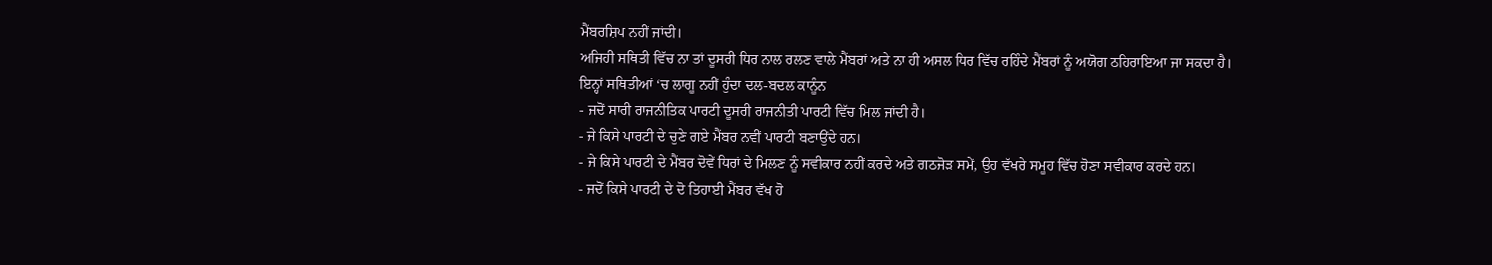ਮੈਂਬਰਸ਼ਿਪ ਨਹੀਂ ਜਾਂਦੀ।
ਅਜਿਹੀ ਸਥਿਤੀ ਵਿੱਚ ਨਾ ਤਾਂ ਦੂਸਰੀ ਧਿਰ ਨਾਲ ਰਲਣ ਵਾਲੇ ਮੈਂਬਰਾਂ ਅਤੇ ਨਾ ਹੀ ਅਸਲ ਧਿਰ ਵਿੱਚ ਰਹਿੰਦੇ ਮੈਂਬਰਾਂ ਨੂੰ ਅਯੋਗ ਠਹਿਰਾਇਆ ਜਾ ਸਕਦਾ ਹੈ।
ਇਨ੍ਹਾਂ ਸਥਿਤੀਆਂ ‘ਚ ਲਾਗੂ ਨਹੀਂ ਹੁੰਦਾ ਦਲ-ਬਦਲ ਕਾਨੂੰਨ
- ਜਦੋਂ ਸਾਰੀ ਰਾਜਨੀਤਿਕ ਪਾਰਟੀ ਦੂਸਰੀ ਰਾਜਨੀਤੀ ਪਾਰਟੀ ਵਿੱਚ ਮਿਲ ਜਾਂਦੀ ਹੈ।
- ਜੇ ਕਿਸੇ ਪਾਰਟੀ ਦੇ ਚੁਣੇ ਗਏ ਮੈਂਬਰ ਨਵੀਂ ਪਾਰਟੀ ਬਣਾਉਂਦੇ ਹਨ।
- ਜੇ ਕਿਸੇ ਪਾਰਟੀ ਦੇ ਮੈਂਬਰ ਦੋਵੇਂ ਧਿਰਾਂ ਦੇ ਮਿਲਣ ਨੂੰ ਸਵੀਕਾਰ ਨਹੀਂ ਕਰਦੇ ਅਤੇ ਗਠਜੋੜ ਸਮੇਂ, ਉਹ ਵੱਖਰੇ ਸਮੂਹ ਵਿੱਚ ਹੋਣਾ ਸਵੀਕਾਰ ਕਰਦੇ ਹਨ।
- ਜਦੋਂ ਕਿਸੇ ਪਾਰਟੀ ਦੇ ਦੋ ਤਿਹਾਈ ਮੈਂਬਰ ਵੱਖ ਹੋ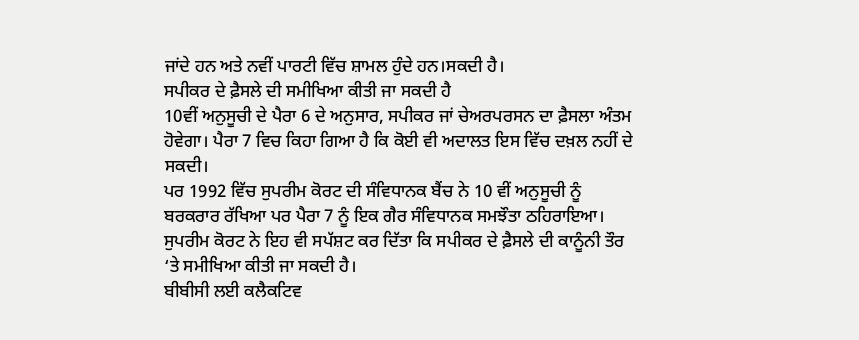ਜਾਂਦੇ ਹਨ ਅਤੇ ਨਵੀਂ ਪਾਰਟੀ ਵਿੱਚ ਸ਼ਾਮਲ ਹੁੰਦੇ ਹਨ।ਸਕਦੀ ਹੈ।
ਸਪੀਕਰ ਦੇ ਫ਼ੈਸਲੇ ਦੀ ਸਮੀਖਿਆ ਕੀਤੀ ਜਾ ਸਕਦੀ ਹੈ
10ਵੀਂ ਅਨੁਸੂਚੀ ਦੇ ਪੈਰਾ 6 ਦੇ ਅਨੁਸਾਰ, ਸਪੀਕਰ ਜਾਂ ਚੇਅਰਪਰਸਨ ਦਾ ਫ਼ੈਸਲਾ ਅੰਤਮ ਹੋਵੇਗਾ। ਪੈਰਾ 7 ਵਿਚ ਕਿਹਾ ਗਿਆ ਹੈ ਕਿ ਕੋਈ ਵੀ ਅਦਾਲਤ ਇਸ ਵਿੱਚ ਦਖ਼ਲ ਨਹੀਂ ਦੇ ਸਕਦੀ।
ਪਰ 1992 ਵਿੱਚ ਸੁਪਰੀਮ ਕੋਰਟ ਦੀ ਸੰਵਿਧਾਨਕ ਬੈਂਚ ਨੇ 10 ਵੀਂ ਅਨੁਸੂਚੀ ਨੂੰ ਬਰਕਰਾਰ ਰੱਖਿਆ ਪਰ ਪੈਰਾ 7 ਨੂੰ ਇਕ ਗੈਰ ਸੰਵਿਧਾਨਕ ਸਮਝੌਤਾ ਠਹਿਰਾਇਆ।
ਸੁਪਰੀਮ ਕੋਰਟ ਨੇ ਇਹ ਵੀ ਸਪੱਸ਼ਟ ਕਰ ਦਿੱਤਾ ਕਿ ਸਪੀਕਰ ਦੇ ਫ਼ੈਸਲੇ ਦੀ ਕਾਨੂੰਨੀ ਤੌਰ ‘ਤੇ ਸਮੀਖਿਆ ਕੀਤੀ ਜਾ ਸਕਦੀ ਹੈ।
ਬੀਬੀਸੀ ਲਈ ਕਲੈਕਟਿਵ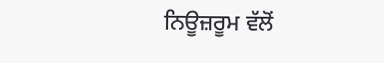ਨਿਊਜ਼ਰੂਮ ਵੱਲੋਂ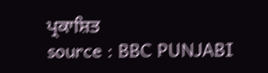ਪ੍ਰਕਾਸ਼ਿਤ
source : BBC PUNJABI